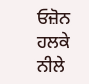ਓਜ਼ੋਨ ਹਲਕੇ ਨੀਲੇ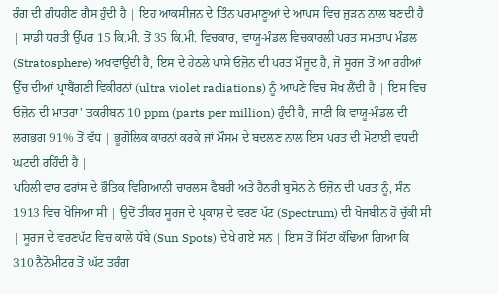ਰੰਗ ਦੀ ਗੰਧਹੀਣ ਗੈਸ ਹੁੰਦੀ ਹੈ | ਇਹ ਆਕਸੀਜਨ ਦੇ ਤਿੰਨ ਪਰਮਾਣੂਆਂ ਦੇ ਆਪਸ ਵਿਚ ਜੁੜਨ ਨਾਲ ਬਣਦੀ ਹੈ | ਸਾਡੀ ਧਰਤੀ ਉੱਪਰ 15 ਕਿ.ਮੀ. ਤੋਂ 35 ਕਿ.ਮੀ. ਵਿਚਕਾਰ, ਵਾਯੂ-ਮੰਡਲ ਵਿਚਕਾਰਲੀ ਪਰਤ ਸਮਤਾਪ ਮੰਡਲ (Stratosphere) ਅਖਵਾਉਂਦੀ ਹੈ, ਇਸ ਦੇ ਹੇਠਲੇ ਪਾਸੇ ਓਜ਼ੋਨ ਦੀ ਪਰਤ ਮੌਜੂਦ ਹੈ, ਜੋ ਸੂਰਜ ਤੋਂ ਆ ਰਹੀਆਂ ਉੱਚ ਦੀਆਂ ਪ੍ਰਾਬੈਂਗਣੀ ਵਿਕੀਰਨਾਂ (ultra violet radiations) ਨੂੰ ਆਪਣੇ ਵਿਚ ਸੋਖ ਲੈਂਦੀ ਹੈ | ਇਸ ਵਿਚ ਓਜ਼ੋਨ ਦੀ ਮਾਤਰਾ' ਤਕਰੀਬਨ 10 ppm (parts per million) ਹੁੰਦੀ ਹੈ, ਜਾਣੀ ਕਿ ਵਾਯੂ-ਮੰਡਲ ਦੀ ਲਗਭਗ 91% ਤੋਂ ਵੱਧ | ਭੂਗੋਲਿਕ ਕਾਰਨਾਂ ਕਰਕੇ ਜਾਂ ਮੌਸਮ ਦੇ ਬਦਲਣ ਨਾਲ ਇਸ ਪਰਤ ਦੀ ਮੋਟਾਈ ਵਧਦੀ ਘਟਦੀ ਰਹਿੰਦੀ ਹੈ |
ਪਹਿਲੀ ਵਾਰ ਫਰਾਂਸ ਦੇ ਭੌਤਿਕ ਵਿਗਿਆਨੀ ਚਾਰਲਸ ਫੈਬਰੀ ਅਤੇ ਹੈਨਰੀ ਬੁਸੋਨ ਨੇ ਓਜ਼ੋਨ ਦੀ ਪਰਤ ਨੂੰ, ਸੰਨ 1913 ਵਿਚ ਖੋਜਿਆ ਸੀ | ਉਦੋਂ ਤੀਕਰ ਸੂਰਜ ਦੇ ਪ੍ਰਕਾਸ਼ ਦੇ ਵਰਣ ਪੱਟ (Spectrum) ਦੀ ਖੋਜਬੀਨ ਹੋ ਚੁੱਕੀ ਸੀ | ਸੂਰਜ ਦੇ ਵਰਣਪੱਟ ਵਿਚ ਕਾਲੇ ਧੱਬੇ (Sun Spots) ਦੇਖੇ ਗਏ ਸਨ | ਇਸ ਤੋਂ ਸਿੱਟਾ ਕੱਢਿਆ ਗਿਆ ਕਿ 310 ਨੈਨੋਮੀਟਰ ਤੋਂ ਘੱਟ ਤਰੰਗ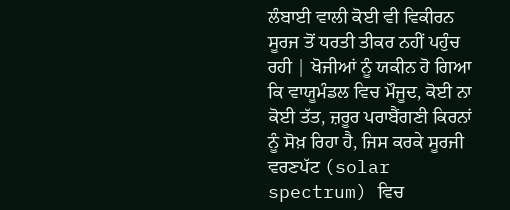ਲੰਬਾਈ ਵਾਲੀ ਕੋਈ ਵੀ ਵਿਕੀਰਨ ਸੂਰਜ ਤੋਂ ਧਰਤੀ ਤੀਕਰ ਨਹੀਂ ਪਹੁੰਚ ਰਹੀ | ਖੋਜੀਆਂ ਨੂੰ ਯਕੀਨ ਹੋ ਗਿਆ ਕਿ ਵਾਯੂਮੰਡਲ ਵਿਚ ਮੌਜੂਦ, ਕੋਈ ਨਾ ਕੋਈ ਤੱਤ, ਜ਼ਰੂਰ ਪਰਾਬੈਂਗਣੀ ਕਿਰਨਾਂ ਨੂੰ ਸੋਖ਼ ਰਿਹਾ ਹੈ, ਜਿਸ ਕਰਕੇ ਸੂਰਜੀ ਵਰਣਪੱਟ (solar spectrum) ਵਿਚ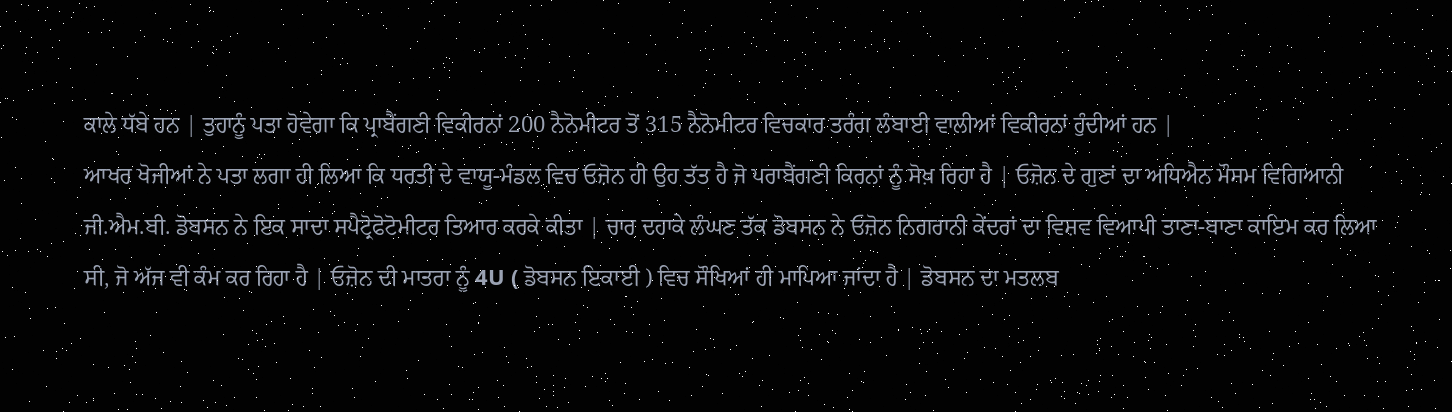ਕਾਲੇ ਧੱਬੇ ਹਨ | ਤੁਹਾਨੂੰ ਪਤਾ ਹੋਵੇਗਾ ਕਿ ਪ੍ਰਾਬੈਂਗਣੀ ਵਿਕੀਰਨਾਂ 200 ਨੈਨੋਮੀਟਰ ਤੋਂ 315 ਨੈਨੋਮੀਟਰ ਵਿਚਕਾਰ ਤਰੰਗ ਲੰਬਾਈ ਵਾਲੀਆਂ ਵਿਕੀਰਨਾਂ ਹੁੰਦੀਆਂ ਹਨ |
ਆਖਰ ਖੋਜੀਆਂ ਨੇ ਪਤਾ ਲਗਾ ਹੀ ਲਿਆ ਕਿ ਧਰਤੀ ਦੇ ਵਾਯੂ-ਮੰਡਲ ਵਿਚ ਓਜ਼ੋਨ ਹੀ ਉਹ ਤੱਤ ਹੈ ਜੋ ਪਰਾਬੈਂਗਣੀ ਕਿਰਨਾਂ ਨੂੰ ਸੋਖ਼ ਰਿਹਾ ਹੈ | ਓਜ਼ੋਨ ਦੇ ਗੁਣਾਂ ਦਾ ਅਧਿਐਨ ਮੌਸਮ ਵਿਗਿਆਨੀ ਜੀ.ਐਮ.ਬੀ. ਡੋਬਸਨ ਨੇ ਇਕ ਸਾਦਾ ਸਪੈਟ੍ਰੋਫੋਟੋਮੀਟਰ ਤਿਆਰ ਕਰਕੇ ਕੀਤਾ | ਚਾਰ ਦਹਾਕੇ ਲੰਘਣ ਤੱਕ ਡੋਬਸਨ ਨੇ ਓਜ਼ੋਨ ਨਿਗਰਾਨੀ ਕੇਂਦਰਾਂ ਦਾ ਵਿਸ਼ਵ ਵਿਆਪੀ ਤਾਣਾ-ਬਾਣਾ ਕਾਇਮ ਕਰ ਲਿਆ ਸੀ, ਜੋ ਅੱਜ ਵੀ ਕੰਮ ਕਰ ਰਿਹਾ ਹੈ | ਓਜ਼ੋਨ ਦੀ ਮਾਤਰਾ ਨੂੰ 4U ( ਡੋਬਸਨ ਇਕਾਈ ) ਵਿਚ ਸੌਖਿਆਂ ਹੀ ਮਾਪਿਆ ਜਾਂਦਾ ਹੈ | ਡੋਬਸਨ ਦਾ ਮਤਲਬ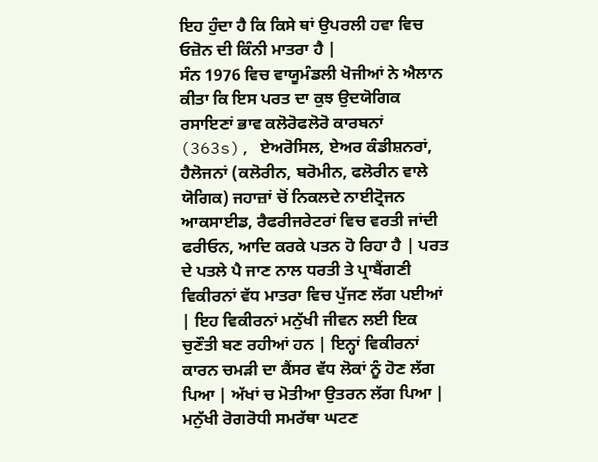ਇਹ ਹੁੰਦਾ ਹੈ ਕਿ ਕਿਸੇ ਥਾਂ ਉਪਰਲੀ ਹਵਾ ਵਿਚ ਓਜ਼ੋਨ ਦੀ ਕਿੰਨੀ ਮਾਤਰਾ ਹੈ |
ਸੰਨ 1976 ਵਿਚ ਵਾਯੂਮੰਡਲੀ ਖੋਜੀਆਂ ਨੇ ਐਲਾਨ ਕੀਤਾ ਕਿ ਇਸ ਪਰਤ ਦਾ ਕੁਝ ਉਦਯੋਗਿਕ ਰਸਾਇਣਾਂ ਭਾਵ ਕਲੋਰੋਫਲੋਰੋ ਕਾਰਬਨਾਂ (363s), ਏਅਰੋਸਿਲ, ਏਅਰ ਕੰਡੀਸ਼ਨਰਾਂ, ਹੈਲੋਜਨਾਂ (ਕਲੋਰੀਨ, ਬਰੋਮੀਨ, ਫਲੋਰੀਨ ਵਾਲੇ ਯੋਗਿਕ) ਜਹਾਜ਼ਾਂ ਚੋਂ ਨਿਕਲਦੇ ਨਾਈਟ੍ਰੋਜਨ ਆਕਸਾਈਡ, ਰੈਫਰੀਜਰੇਟਰਾਂ ਵਿਚ ਵਰਤੀ ਜਾਂਦੀ ਫਰੀਓਨ, ਆਦਿ ਕਰਕੇ ਪਤਨ ਹੋ ਰਿਹਾ ਹੈ | ਪਰਤ ਦੇ ਪਤਲੇ ਪੈ ਜਾਣ ਨਾਲ ਧਰਤੀ ਤੇ ਪ੍ਰਾਬੈਂਗਣੀ ਵਿਕੀਰਨਾਂ ਵੱਧ ਮਾਤਰਾ ਵਿਚ ਪੁੱਜਣ ਲੱਗ ਪਈਆਂ | ਇਹ ਵਿਕੀਰਨਾਂ ਮਨੁੱਖੀ ਜੀਵਨ ਲਈ ਇਕ ਚੁਣੌਤੀ ਬਣ ਰਹੀਆਂ ਹਨ | ਇਨ੍ਹਾਂ ਵਿਕੀਰਨਾਂ ਕਾਰਨ ਚਮੜੀ ਦਾ ਕੈਂਸਰ ਵੱਧ ਲੋਕਾਂ ਨੂੰ ਹੋਣ ਲੱਗ ਪਿਆ | ਅੱਖਾਂ ਚ ਮੋਤੀਆ ਉਤਰਨ ਲੱਗ ਪਿਆ | ਮਨੁੱਖੀ ਰੋਗਰੋਧੀ ਸਮਰੱਥਾ ਘਟਣ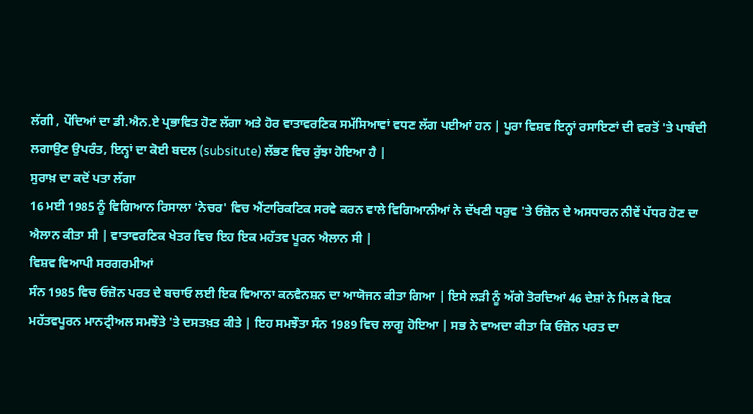ਲੱਗੀ , ਪੌਦਿਆਂ ਦਾ ਡੀ.ਐਨ.ਏ ਪ੍ਰਭਾਵਿਤ ਹੋਣ ਲੱਗਾ ਅਤੇ ਹੋਰ ਵਾਤਾਵਰਣਿਕ ਸਮੱਸਿਆਵਾਂ ਵਧਣ ਲੱਗ ਪਈਆਂ ਹਨ | ਪੂਰਾ ਵਿਸ਼ਵ ਇਨ੍ਹਾਂ ਰਸਾਇਣਾਂ ਦੀ ਵਰਤੋਂ 'ਤੇ ਪਾਬੰਦੀ ਲਗਾਉਣ ਉਪਰੰਤ, ਇਨ੍ਹਾਂ ਦਾ ਕੋਈ ਬਦਲ (subsitute) ਲੱਭਣ ਵਿਚ ਰੁੱਝਾ ਹੋਇਆ ਹੈ |
ਸੁਰਾਖ਼ ਦਾ ਕਦੋਂ ਪਤਾ ਲੱਗਾ
16 ਮਈ 1985 ਨੂੰ ਵਿਗਿਆਨ ਰਿਸਾਲਾ 'ਨੇਚਰ' ਵਿਚ ਐਂਟਾਰਿਕਟਿਕ ਸਰਵੇ ਕਰਨ ਵਾਲੇ ਵਿਗਿਆਨੀਆਂ ਨੇ ਦੱਖਣੀ ਧਰੁਵ 'ਤੇ ਓਜ਼ੋਨ ਦੇ ਅਸਧਾਰਨ ਨੀਵੇਂ ਪੱਧਰ ਹੋਣ ਦਾ ਐਲਾਨ ਕੀਤਾ ਸੀ | ਵਾਤਾਵਰਣਿਕ ਖੇਤਰ ਵਿਚ ਇਹ ਇਕ ਮਹੱਤਵ ਪੂਰਨ ਐਲਾਨ ਸੀ |
ਵਿਸ਼ਵ ਵਿਆਪੀ ਸਰਗਰਮੀਆਂ
ਸੰਨ 1985 ਵਿਚ ਓਜ਼ੋਨ ਪਰਤ ਦੇ ਬਚਾਓ ਲਈ ਇਕ ਵਿਆਨਾ ਕਨਵੈਨਸ਼ਨ ਦਾ ਆਯੋਜਨ ਕੀਤਾ ਗਿਆ | ਇਸੇ ਲੜੀ ਨੂੰ ਅੱਗੇ ਤੋਰਦਿਆਂ 46 ਦੇਸ਼ਾਂ ਨੇ ਮਿਲ ਕੇ ਇਕ ਮਹੱਤਵਪੂਰਨ ਮਾਨਟ੍ਰੀਅਲ ਸਮਝੌਤੇ 'ਤੇ ਦਸਤਖ਼ਤ ਕੀਤੇ | ਇਹ ਸਮਝੌਤਾ ਸੰਨ 1989 ਵਿਚ ਲਾਗੂ ਹੋਇਆ | ਸਭ ਨੇ ਵਾਅਦਾ ਕੀਤਾ ਕਿ ਓਜ਼ੋਨ ਪਰਤ ਦਾ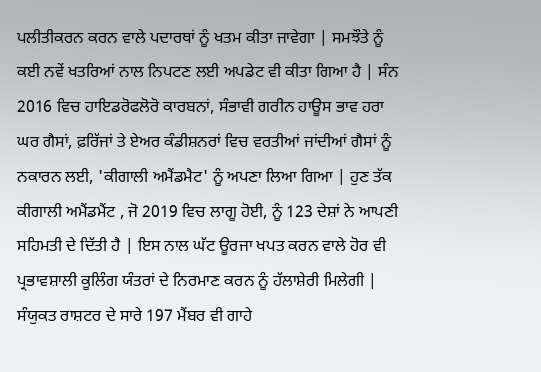ਪਲੀਤੀਕਰਨ ਕਰਨ ਵਾਲੇ ਪਦਾਰਥਾਂ ਨੂੰ ਖਤਮ ਕੀਤਾ ਜਾਵੇਗਾ | ਸਮਝੌਤੇ ਨੂੰ ਕਈ ਨਵੇਂ ਖਤਰਿਆਂ ਨਾਲ ਨਿਪਟਣ ਲਈ ਅਪਡੇਟ ਵੀ ਕੀਤਾ ਗਿਆ ਹੈ | ਸੰਨ 2016 ਵਿਚ ਹਾਇਡਰੋਫਲੋਰੋ ਕਾਰਬਨਾਂ, ਸੰਭਾਵੀ ਗਰੀਨ ਹਾਊਸ ਭਾਵ ਹਰਾ ਘਰ ਗੈਸਾਂ, ਫ਼ਰਿੱਜਾਂ ਤੇ ਏਅਰ ਕੰਡੀਸ਼ਨਰਾਂ ਵਿਚ ਵਰਤੀਆਂ ਜਾਂਦੀਆਂ ਗੈਸਾਂ ਨੂੰ ਨਕਾਰਨ ਲਈ, 'ਕੀਗਾਲੀ ਅਮੈਂਡਮੈਟ' ਨੂੰ ਅਪਣਾ ਲਿਆ ਗਿਆ | ਹੁਣ ਤੱਕ ਕੀਗਾਲੀ ਅਮੈਂਡਮੈਂਟ , ਜੋ 2019 ਵਿਚ ਲਾਗੂ ਹੋਈ, ਨੂੰ 123 ਦੇਸ਼ਾਂ ਨੇ ਆਪਣੀ ਸਹਿਮਤੀ ਦੇ ਦਿੱਤੀ ਹੈ | ਇਸ ਨਾਲ ਘੱਟ ਊਰਜਾ ਖਪਤ ਕਰਨ ਵਾਲੇ ਹੋਰ ਵੀ ਪ੍ਰਭਾਵਸ਼ਾਲੀ ਕੂਲਿੰਗ ਯੰਤਰਾਂ ਦੇ ਨਿਰਮਾਣ ਕਰਨ ਨੂੰ ਹੱਲਾਸ਼ੇਰੀ ਮਿਲੇਗੀ | ਸੰਯੁਕਤ ਰਾਸ਼ਟਰ ਦੇ ਸਾਰੇ 197 ਮੈਂਬਰ ਵੀ ਗਾਹੇ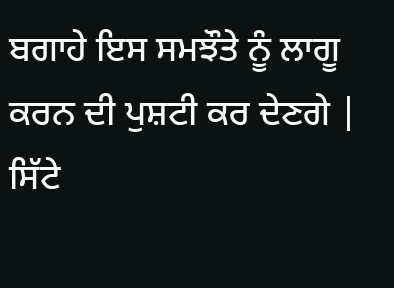ਬਗਾਹੇ ਇਸ ਸਮਝੌਤੇ ਨੂੰ ਲਾਗੂ ਕਰਨ ਦੀ ਪੁਸ਼ਟੀ ਕਰ ਦੇਣਗੇ | ਸਿੱਟੇ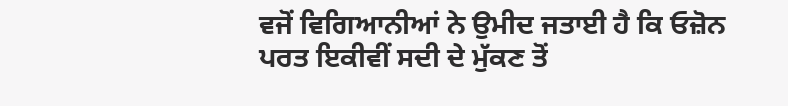ਵਜੋਂ ਵਿਗਿਆਨੀਆਂ ਨੇ ਉਮੀਦ ਜਤਾਈ ਹੈ ਕਿ ਓਜ਼ੋਨ ਪਰਤ ਇਕੀਵੀਂ ਸਦੀ ਦੇ ਮੁੱਕਣ ਤੋਂ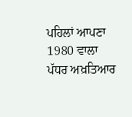ਪਹਿਲਾਂ ਆਪਣਾ 1980 ਵਾਲਾ ਪੱਧਰ ਅਖ਼ਤਿਆਰ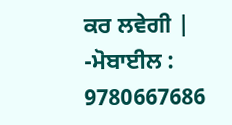ਕਰ ਲਵੇਗੀ |
-ਮੋਬਾਈਲ : 9780667686